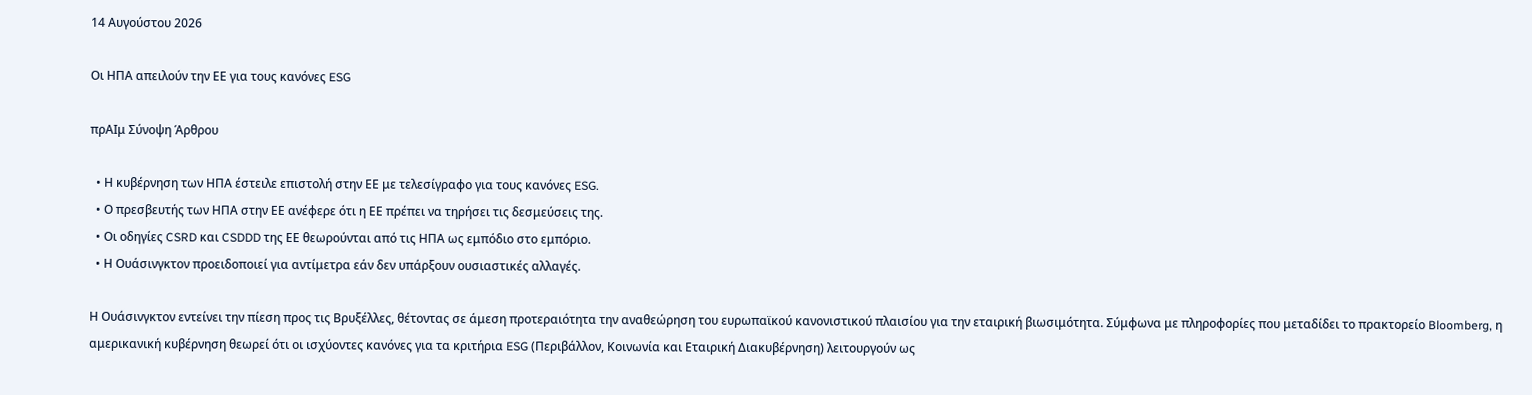14 Αυγούστου 2026

Οι ΗΠΑ απειλούν την ΕΕ για τους κανόνες ESG

πρΑΙμ Σύνοψη Άρθρου

  • Η κυβέρνηση των ΗΠΑ έστειλε επιστολή στην ΕΕ με τελεσίγραφο για τους κανόνες ESG.
  • Ο πρεσβευτής των ΗΠΑ στην ΕΕ ανέφερε ότι η ΕΕ πρέπει να τηρήσει τις δεσμεύσεις της.
  • Οι οδηγίες CSRD και CSDDD της ΕΕ θεωρούνται από τις ΗΠΑ ως εμπόδιο στο εμπόριο.
  • Η Ουάσινγκτον προειδοποιεί για αντίμετρα εάν δεν υπάρξουν ουσιαστικές αλλαγές.

Η Ουάσινγκτον εντείνει την πίεση προς τις Βρυξέλλες, θέτοντας σε άμεση προτεραιότητα την αναθεώρηση του ευρωπαϊκού κανονιστικού πλαισίου για την εταιρική βιωσιμότητα. Σύμφωνα με πληροφορίες που μεταδίδει το πρακτορείο Bloomberg, η αμερικανική κυβέρνηση θεωρεί ότι οι ισχύοντες κανόνες για τα κριτήρια ESG (Περιβάλλον, Κοινωνία και Εταιρική Διακυβέρνηση) λειτουργούν ως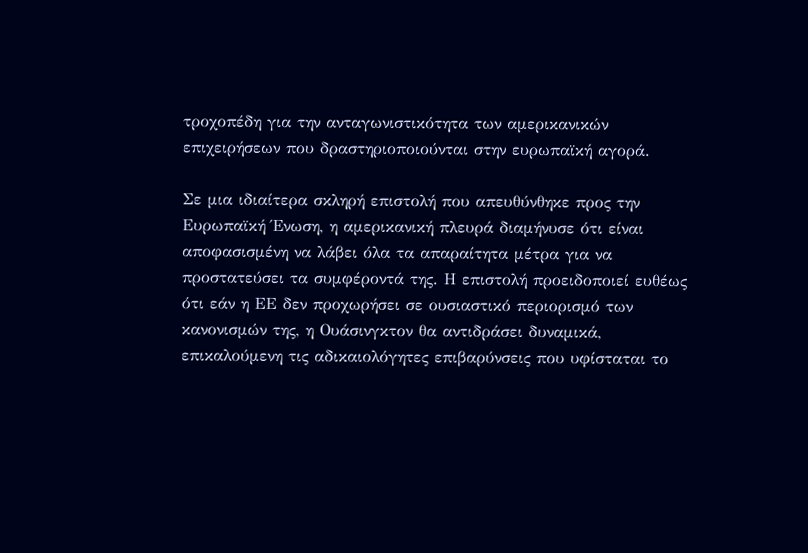τροχοπέδη για την ανταγωνιστικότητα των αμερικανικών επιχειρήσεων που δραστηριοποιούνται στην ευρωπαϊκή αγορά.

Σε μια ιδιαίτερα σκληρή επιστολή που απευθύνθηκε προς την Ευρωπαϊκή Ένωση, η αμερικανική πλευρά διαμήνυσε ότι είναι αποφασισμένη να λάβει όλα τα απαραίτητα μέτρα για να προστατεύσει τα συμφέροντά της. Η επιστολή προειδοποιεί ευθέως ότι εάν η ΕΕ δεν προχωρήσει σε ουσιαστικό περιορισμό των κανονισμών της, η Ουάσινγκτον θα αντιδράσει δυναμικά, επικαλούμενη τις αδικαιολόγητες επιβαρύνσεις που υφίσταται το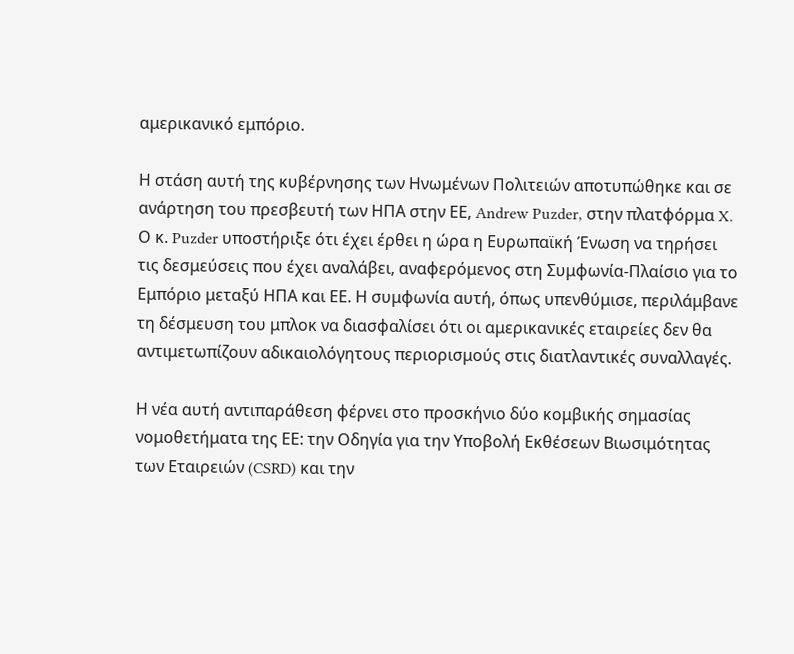αμερικανικό εμπόριο.

Η στάση αυτή της κυβέρνησης των Ηνωμένων Πολιτειών αποτυπώθηκε και σε ανάρτηση του πρεσβευτή των ΗΠΑ στην ΕΕ, Andrew Puzder, στην πλατφόρμα X. Ο κ. Puzder υποστήριξε ότι έχει έρθει η ώρα η Ευρωπαϊκή Ένωση να τηρήσει τις δεσμεύσεις που έχει αναλάβει, αναφερόμενος στη Συμφωνία-Πλαίσιο για το Εμπόριο μεταξύ ΗΠΑ και ΕΕ. Η συμφωνία αυτή, όπως υπενθύμισε, περιλάμβανε τη δέσμευση του μπλοκ να διασφαλίσει ότι οι αμερικανικές εταιρείες δεν θα αντιμετωπίζουν αδικαιολόγητους περιορισμούς στις διατλαντικές συναλλαγές.

Η νέα αυτή αντιπαράθεση φέρνει στο προσκήνιο δύο κομβικής σημασίας νομοθετήματα της ΕΕ: την Οδηγία για την Υποβολή Εκθέσεων Βιωσιμότητας των Εταιρειών (CSRD) και την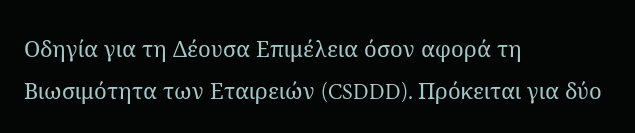Οδηγία για τη Δέουσα Επιμέλεια όσον αφορά τη Βιωσιμότητα των Εταιρειών (CSDDD). Πρόκειται για δύο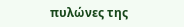πυλώνες της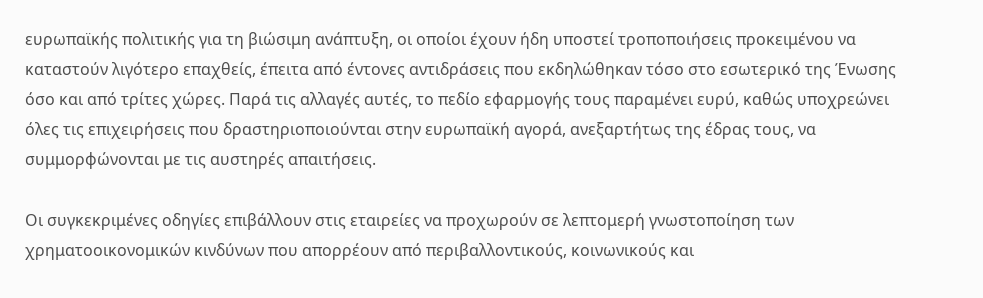ευρωπαϊκής πολιτικής για τη βιώσιμη ανάπτυξη, οι οποίοι έχουν ήδη υποστεί τροποποιήσεις προκειμένου να καταστούν λιγότερο επαχθείς, έπειτα από έντονες αντιδράσεις που εκδηλώθηκαν τόσο στο εσωτερικό της Ένωσης όσο και από τρίτες χώρες. Παρά τις αλλαγές αυτές, το πεδίο εφαρμογής τους παραμένει ευρύ, καθώς υποχρεώνει όλες τις επιχειρήσεις που δραστηριοποιούνται στην ευρωπαϊκή αγορά, ανεξαρτήτως της έδρας τους, να συμμορφώνονται με τις αυστηρές απαιτήσεις.

Οι συγκεκριμένες οδηγίες επιβάλλουν στις εταιρείες να προχωρούν σε λεπτομερή γνωστοποίηση των χρηματοοικονομικών κινδύνων που απορρέουν από περιβαλλοντικούς, κοινωνικούς και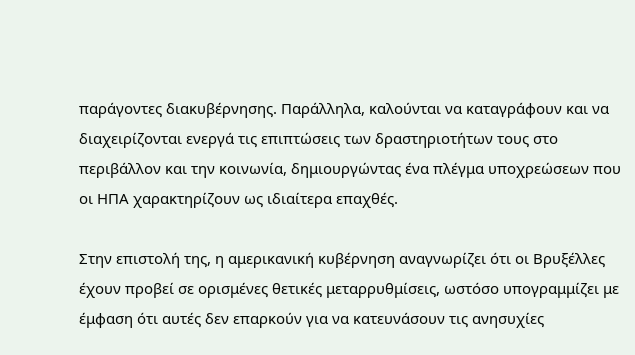παράγοντες διακυβέρνησης. Παράλληλα, καλούνται να καταγράφουν και να διαχειρίζονται ενεργά τις επιπτώσεις των δραστηριοτήτων τους στο περιβάλλον και την κοινωνία, δημιουργώντας ένα πλέγμα υποχρεώσεων που οι ΗΠΑ χαρακτηρίζουν ως ιδιαίτερα επαχθές.

Στην επιστολή της, η αμερικανική κυβέρνηση αναγνωρίζει ότι οι Βρυξέλλες έχουν προβεί σε ορισμένες θετικές μεταρρυθμίσεις, ωστόσο υπογραμμίζει με έμφαση ότι αυτές δεν επαρκούν για να κατευνάσουν τις ανησυχίες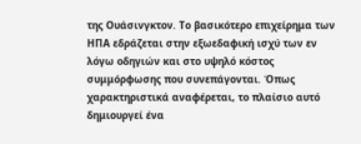της Ουάσινγκτον. Το βασικότερο επιχείρημα των ΗΠΑ εδράζεται στην εξωεδαφική ισχύ των εν λόγω οδηγιών και στο υψηλό κόστος συμμόρφωσης που συνεπάγονται. Όπως χαρακτηριστικά αναφέρεται, το πλαίσιο αυτό δημιουργεί ένα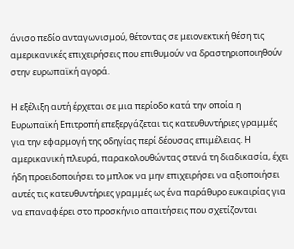άνισο πεδίο ανταγωνισμού, θέτοντας σε μειονεκτική θέση τις αμερικανικές επιχειρήσεις που επιθυμούν να δραστηριοποιηθούν στην ευρωπαϊκή αγορά.

Η εξέλιξη αυτή έρχεται σε μια περίοδο κατά την οποία η Ευρωπαϊκή Επιτροπή επεξεργάζεται τις κατευθυντήριες γραμμές για την εφαρμογή της οδηγίας περί δέουσας επιμέλειας. Η αμερικανική πλευρά, παρακολουθώντας στενά τη διαδικασία, έχει ήδη προειδοποιήσει το μπλοκ να μην επιχειρήσει να αξιοποιήσει αυτές τις κατευθυντήριες γραμμές ως ένα παράθυρο ευκαιρίας για να επαναφέρει στο προσκήνιο απαιτήσεις που σχετίζονται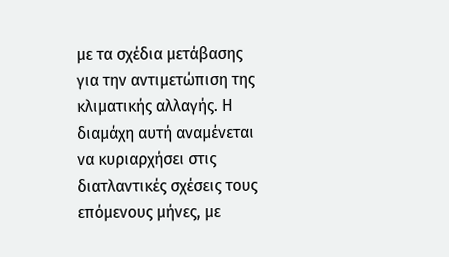με τα σχέδια μετάβασης για την αντιμετώπιση της κλιματικής αλλαγής. Η διαμάχη αυτή αναμένεται να κυριαρχήσει στις διατλαντικές σχέσεις τους επόμενους μήνες, με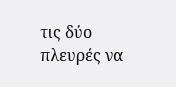τις δύο πλευρές να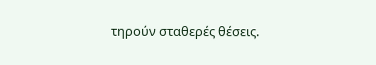τηρούν σταθερές θέσεις.